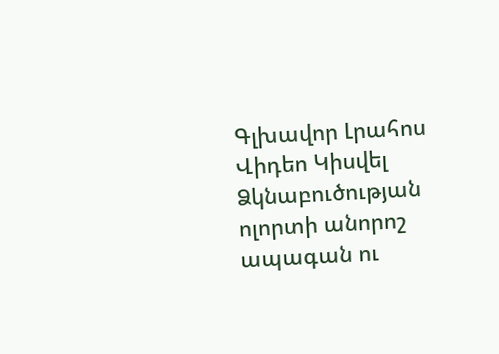Գլխավոր Լրահոս Վիդեո Կիսվել
Ձկնաբուծության ոլորտի անորոշ ապագան ու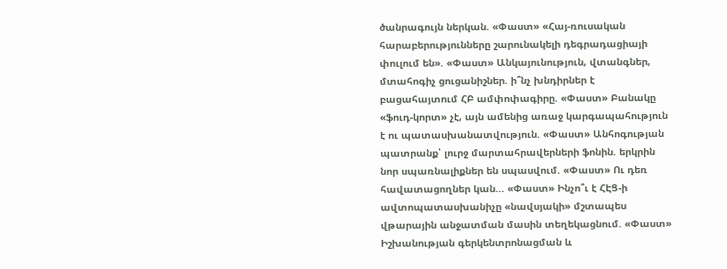ծանրագույն ներկան. «Փաստ» «Հայ-ռուսական հարաբերությունները շարունակելի դեգրադացիայի փուլում են». «Փաստ» Անկայունություն, վտանգներ, մտահոգիչ ցուցանիշներ. ի՞նչ խնդիրներ է բացահայտում ՀԲ ամփոփագիրը. «Փաստ» Բանակը «ֆուդ-կորտ» չէ, այն ամենից առաջ կարգապահություն է ու պատասխանատվություն. «Փաստ» Անհոգության պատրանք՝ լուրջ մարտահրավերների ֆոնին. երկրին նոր սպառնալիքներ են սպասվում. «Փաստ» Ու դեռ հավատացողներ կան... «Փաստ» Ինչո՞ւ է ՀԷՑ-ի ավտոպատասխանիչը «նավսյակի» մշտապես վթարային անջատման մասին տեղեկացնում. «Փաստ» Իշխանության գերկենտրոնացման և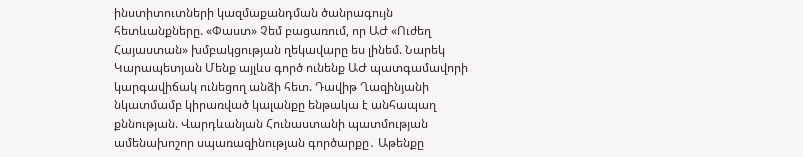ինստիտուտների կազմաքանդման ծանրագույն հետևանքները. «Փաստ» Չեմ բացառում, որ ԱԺ «Ուժեղ Հայաստան» խմբակցության ղեկավարը ես լինեմ. Նարեկ Կարապետյան Մենք այլևս գործ ունենք ԱԺ պատգամավորի կարգավիճակ ունեցող անձի հետ. Դավիթ Ղազինյանի նկատմամբ կիրառված կալանքը ենթակա է անհապաղ քննության. Վարդևանյան Հունաստանի պատմության ամենախոշոր սպառազինության գործարքը․ Աթենքը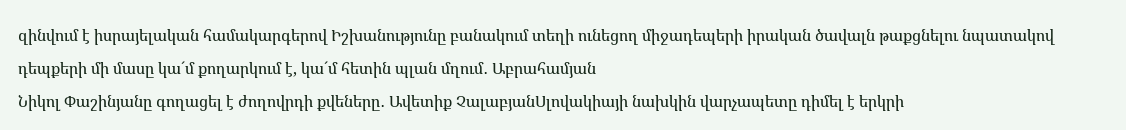զինվում է իսրայելական համակարգերով Իշխանությունը բանակում տեղի ունեցող միջադեպերի իրական ծավալն թաքցնելու նպատակով դեպքերի մի մասը կա´մ քողարկում է, կա´մ հետին պլան մղում․ Աբրահամյան
Նիկոլ Փաշինյանը գողացել է ժողովրդի քվեները․ Ավետիք ՉալաբյանՍլովակիայի նախկին վարչապետը դիմել է երկրի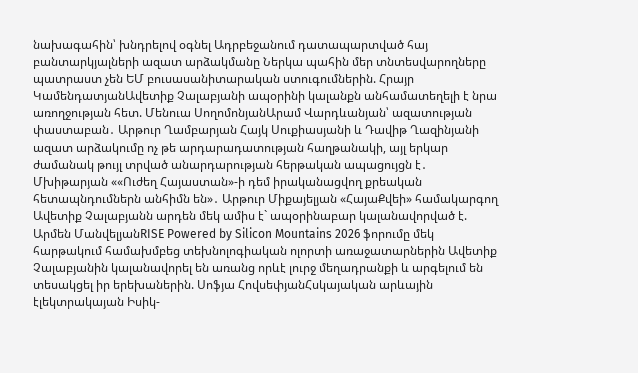նախագահին՝ խնդրելով օգնել Ադրբեջանում դատապարտված հայ բանտարկյալների ազատ արձակմանը Ներկա պահին մեր տնտեսվարողները պատրաստ չեն ԵՄ բուսասանիտարական ստուգումներին. Հրայր ԿամենդատյանԱվետիք Չալաբյանի ապօրինի կալանքն անհամատեղելի է նրա առողջության հետ. Մենուա ՍողոմոնյանԱրամ Վարդևանյան՝ ազատության փաստաբան․ Արթուր Ղամբարյան Հայկ Սուքիասյանի և Դավիթ Ղազինյանի ազատ արձակումը ոչ թե արդարադատության հաղթանակի, այլ երկար ժամանակ թույլ տրված անարդարության հերթական ապացույցն է․ Մխիթարյան ««Ուժեղ Հայաստան»-ի դեմ իրականացվող քրեական հետապնդումներն անհիմն են»․ Արթուր Միքայելյան «ՀայաՔվեի» համակարգող Ավետիք Չալաբյանն արդեն մեկ ամիս է` ապօրինաբար կալանավորված է. Արմեն ՄանվելյանRISE Powered by Silicon Mountains 2026 ֆորումը մեկ հարթակում համախմբեց տեխնոլոգիական ոլորտի առաջատարներին Ավետիք Չալաբյանին կալանավորել են առանց որևէ լուրջ մեղադրանքի և արգելում են տեսակցել իր երեխաներին. Սոֆյա ՀովսեփյանՀսկայական արևային էլեկտրակայան Իսիկ-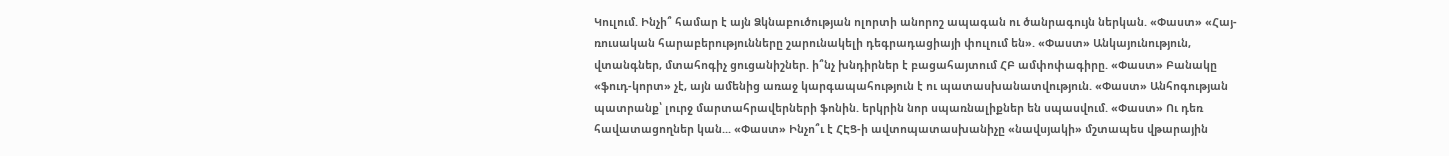Կուլում. Ինչի՞ համար է այն Ձկնաբուծության ոլորտի անորոշ ապագան ու ծանրագույն ներկան. «Փաստ» «Հայ-ռուսական հարաբերությունները շարունակելի դեգրադացիայի փուլում են». «Փաստ» Անկայունություն, վտանգներ, մտահոգիչ ցուցանիշներ. ի՞նչ խնդիրներ է բացահայտում ՀԲ ամփոփագիրը. «Փաստ» Բանակը «ֆուդ-կորտ» չէ, այն ամենից առաջ կարգապահություն է ու պատասխանատվություն. «Փաստ» Անհոգության պատրանք՝ լուրջ մարտահրավերների ֆոնին. երկրին նոր սպառնալիքներ են սպասվում. «Փաստ» Ու դեռ հավատացողներ կան... «Փաստ» Ինչո՞ւ է ՀԷՑ-ի ավտոպատասխանիչը «նավսյակի» մշտապես վթարային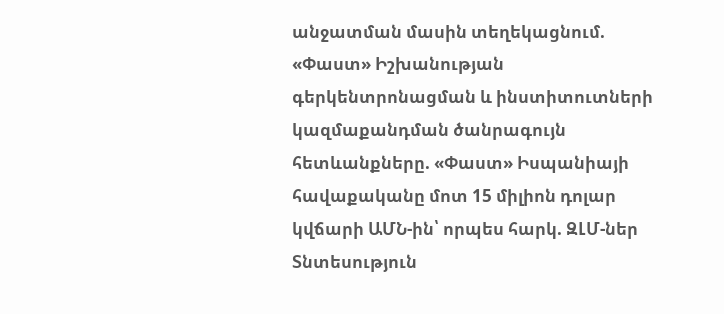անջատման մասին տեղեկացնում. «Փաստ» Իշխանության գերկենտրոնացման և ինստիտուտների կազմաքանդման ծանրագույն հետևանքները. «Փաստ» Իսպանիայի հավաքականը մոտ 15 միլիոն դոլար կվճարի ԱՄՆ-ին՝ որպես հարկ. ԶԼՄ-ներ
Տնտեսություն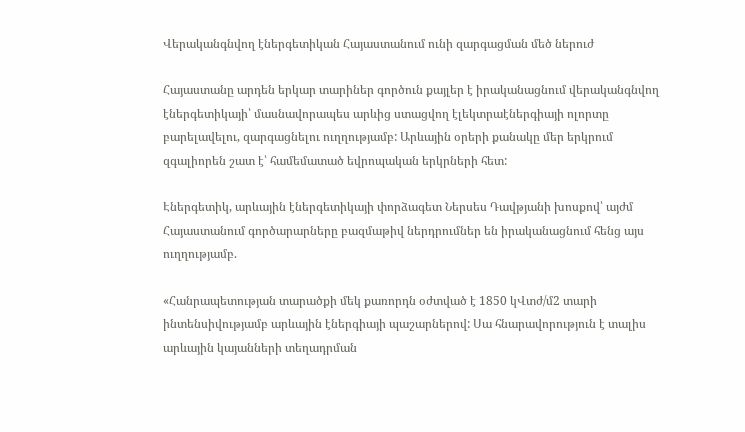Վերականգնվող էներգետիկան Հայաստանում ունի զարգացման մեծ ներուժ

Հայաստանը արդեն երկար տարիներ գործուն քայլեր է իրականացնում վերականգնվող էներգետիկայի՝ մասնավորապես արևից ստացվող էլեկտրաէներգիայի ոլորտը բարելավելու, զարգացնելու ուղղությամբ: Արևային օրերի քանակը մեր երկրում զգալիորեն շատ է՝ համեմատած եվրոպական երկրների հետ:

Էներգետիկ, արևային էներգետիկայի փորձագետ Ներսես Դավթյանի խոսքով՝ այժմ Հայաստանում գործարարները բազմաթիվ ներդրումներ են իրականացնում հենց այս ուղղությամբ.

«Հանրապետության տարածքի մեկ քառորդն օժտված է 1850 կՎտժ/մ2 տարի ինտենսիվությամբ արևային էներգիայի պաշարներով: Սա հնարավորություն է տալիս արևային կայանների տեղադրման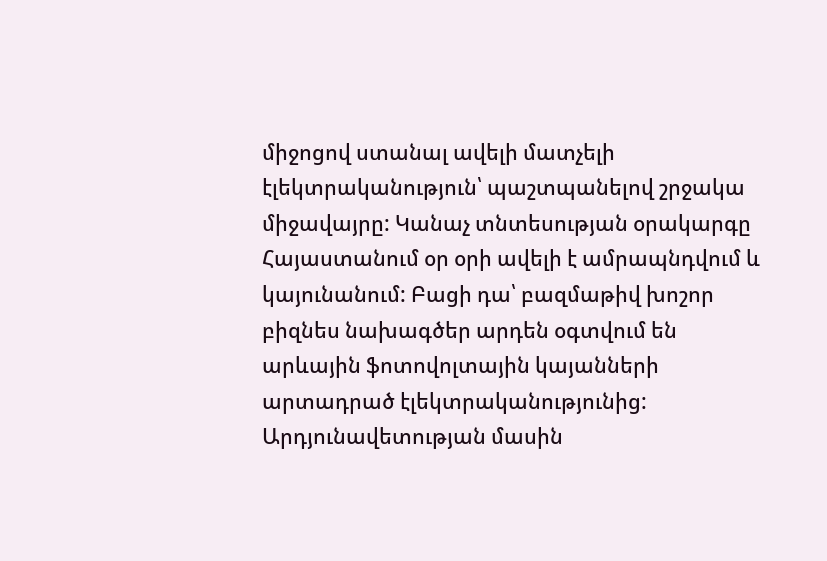միջոցով ստանալ ավելի մատչելի էլեկտրականություն՝ պաշտպանելով շրջակա միջավայրը: Կանաչ տնտեսության օրակարգը Հայաստանում օր օրի ավելի է ամրապնդվում և կայունանում: Բացի դա՝ բազմաթիվ խոշոր բիզնես նախագծեր արդեն օգտվում են արևային ֆոտովոլտային կայանների արտադրած էլեկտրականությունից: Արդյունավետության մասին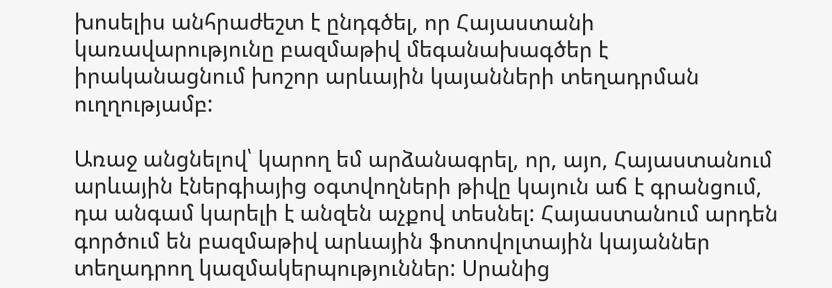խոսելիս անհրաժեշտ է ընդգծել, որ Հայաստանի կառավարությունը բազմաթիվ մեգանախագծեր է իրականացնում խոշոր արևային կայանների տեղադրման ուղղությամբ:

Առաջ անցնելով՝ կարող եմ արձանագրել, որ, այո, Հայաստանում արևային էներգիայից օգտվողների թիվը կայուն աճ է գրանցում, դա անգամ կարելի է անզեն աչքով տեսնել: Հայաստանում արդեն գործում են բազմաթիվ արևային ֆոտովոլտային կայաններ տեղադրող կազմակերպություններ: Սրանից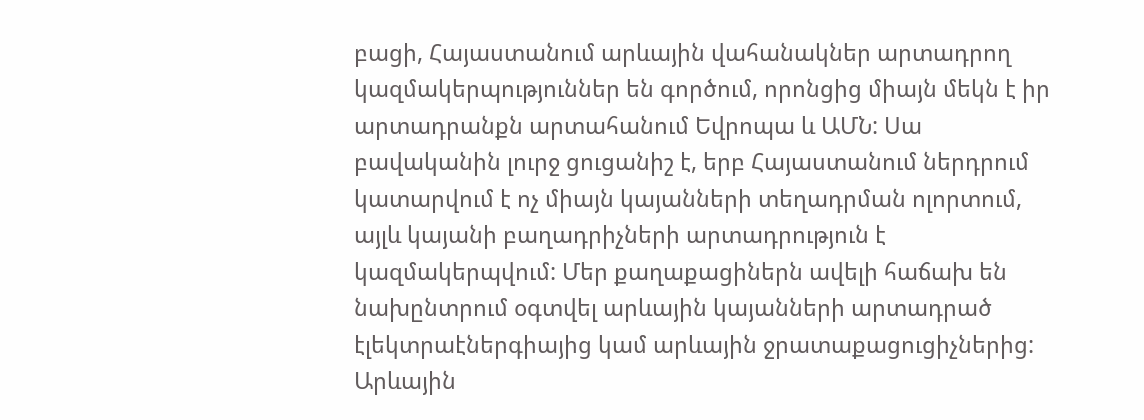բացի, Հայաստանում արևային վահանակներ արտադրող կազմակերպություններ են գործում, որոնցից միայն մեկն է իր արտադրանքն արտահանում Եվրոպա և ԱՄՆ: Սա բավականին լուրջ ցուցանիշ է, երբ Հայաստանում ներդրում կատարվում է ոչ միայն կայանների տեղադրման ոլորտում, այլև կայանի բաղադրիչների արտադրություն է կազմակերպվում: Մեր քաղաքացիներն ավելի հաճախ են նախընտրում օգտվել արևային կայանների արտադրած էլեկտրաէներգիայից կամ արևային ջրատաքացուցիչներից: Արևային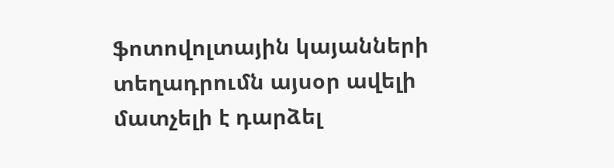ֆոտովոլտային կայանների տեղադրումն այսօր ավելի մատչելի է դարձել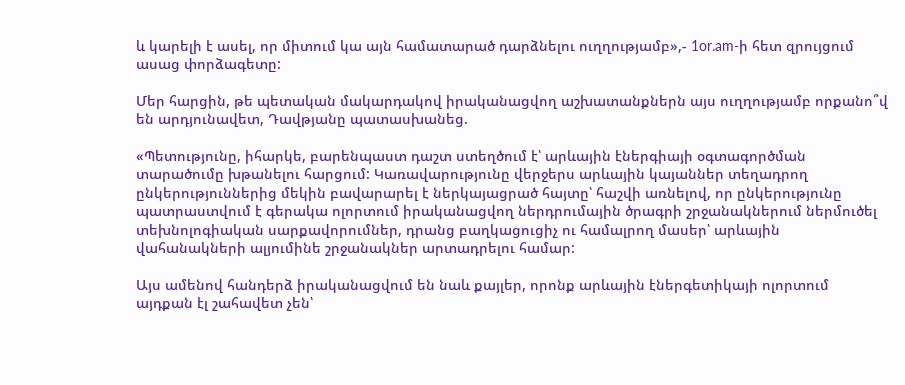և կարելի է ասել, որ միտում կա այն համատարած դարձնելու ուղղությամբ»,- 1or.am-ի հետ զրույցում ասաց փորձագետը:

Մեր հարցին, թե պետական մակարդակով իրականացվող աշխատանքներն այս ուղղությամբ որքանո՞վ են արդյունավետ, Դավթյանը պատասխանեց.

«Պետությունը, իհարկե, բարենպաստ դաշտ ստեղծում է՝ արևային էներգիայի օգտագործման տարածումը խթանելու հարցում: Կառավարությունը վերջերս արևային կայաններ տեղադրող ընկերություններից մեկին բավարարել է ներկայացրած հայտը՝ հաշվի առնելով, որ ընկերությունը պատրաստվում է գերակա ոլորտում իրականացվող ներդրումային ծրագրի շրջանակներում ներմուծել տեխնոլոգիական սարքավորումներ, դրանց բաղկացուցիչ ու համալրող մասեր՝ արևային վահանակների ալյումինե շրջանակներ արտադրելու համար:

Այս ամենով հանդերձ իրականացվում են նաև քայլեր, որոնք արևային էներգետիկայի ոլորտում այդքան էլ շահավետ չեն՝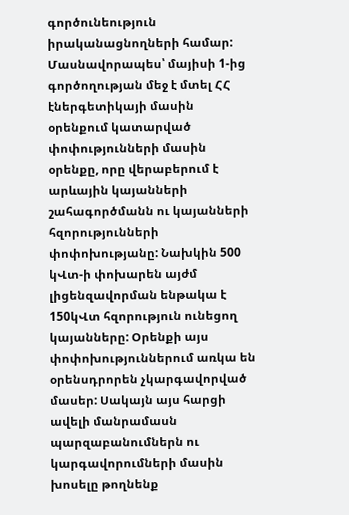գործունեություն իրականացնողների համար: Մասնավորապես՝ մայիսի 1-ից գործողության մեջ է մտել ՀՀ էներգետիկայի մասին օրենքում կատարված փոփությունների մասին օրենքը, որը վերաբերում է արևային կայանների շահագործմանն ու կայանների հզորությունների փոփոխությանը: Նախկին 500 կՎտ-ի փոխարեն այժմ լիցենզավորման ենթակա է 150կՎտ հզորություն ունեցող կայանները: Օրենքի այս փոփոխություններում առկա են օրենսդրորեն չկարգավորված մասեր: Սակայն այս հարցի ավելի մանրամասն պարզաբանումներն ու կարգավորումների մասին խոսելը թողնենք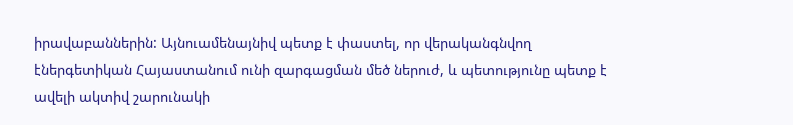իրավաբաններին: Այնուամենայնիվ պետք է փաստել, որ վերականգնվող էներգետիկան Հայաստանում ունի զարգացման մեծ ներուժ, և պետությունը պետք է ավելի ակտիվ շարունակի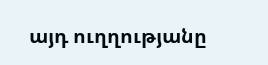այդ ուղղությանը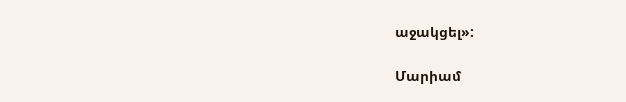աջակցել»:

Մարիամ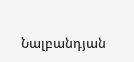Նալբանդյան